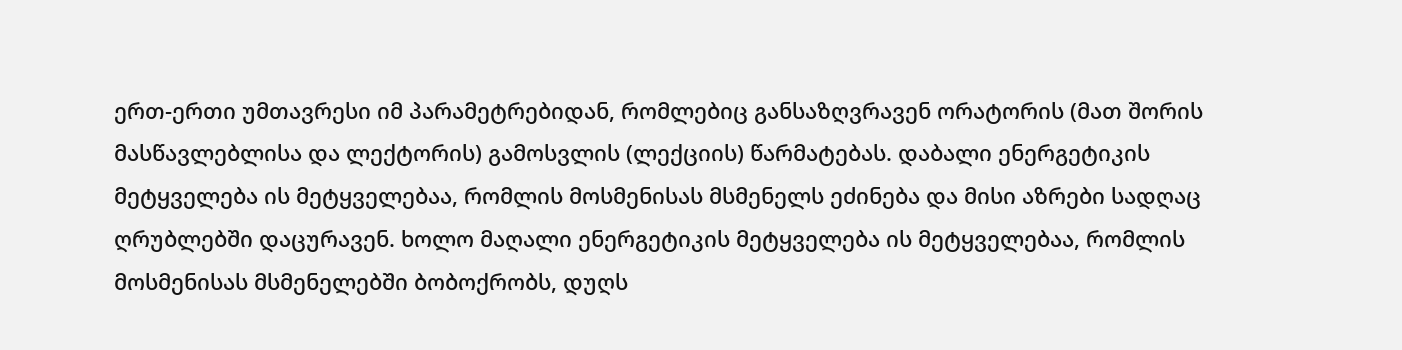ერთ-ერთი უმთავრესი იმ პარამეტრებიდან, რომლებიც განსაზღვრავენ ორატორის (მათ შორის მასწავლებლისა და ლექტორის) გამოსვლის (ლექციის) წარმატებას. დაბალი ენერგეტიკის მეტყველება ის მეტყველებაა, რომლის მოსმენისას მსმენელს ეძინება და მისი აზრები სადღაც ღრუბლებში დაცურავენ. ხოლო მაღალი ენერგეტიკის მეტყველება ის მეტყველებაა, რომლის მოსმენისას მსმენელებში ბობოქრობს, დუღს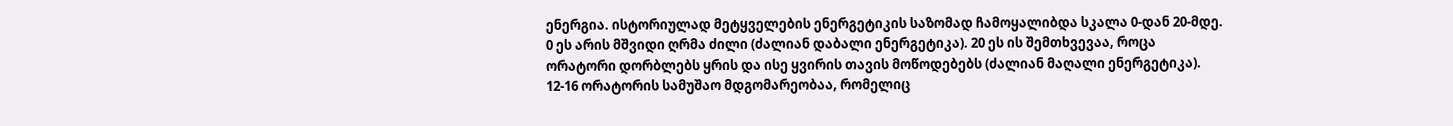ენერგია. ისტორიულად მეტყველების ენერგეტიკის საზომად ჩამოყალიბდა სკალა 0-დან 20-მდე. 0 ეს არის მშვიდი ღრმა ძილი (ძალიან დაბალი ენერგეტიკა). 20 ეს ის შემთხვევაა, როცა ორატორი დორბლებს ყრის და ისე ყვირის თავის მოწოდებებს (ძალიან მაღალი ენერგეტიკა). 12-16 ორატორის სამუშაო მდგომარეობაა, რომელიც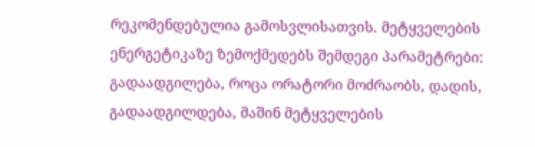რეკომენდებულია გამოსვლისათვის. მეტყველების ენერგეტიკაზე ზემოქმედებს შემდეგი პარამეტრები:
გადაადგილება, როცა ორატორი მოძრაობს, დადის, გადაადგილდება, მაშინ მეტყველების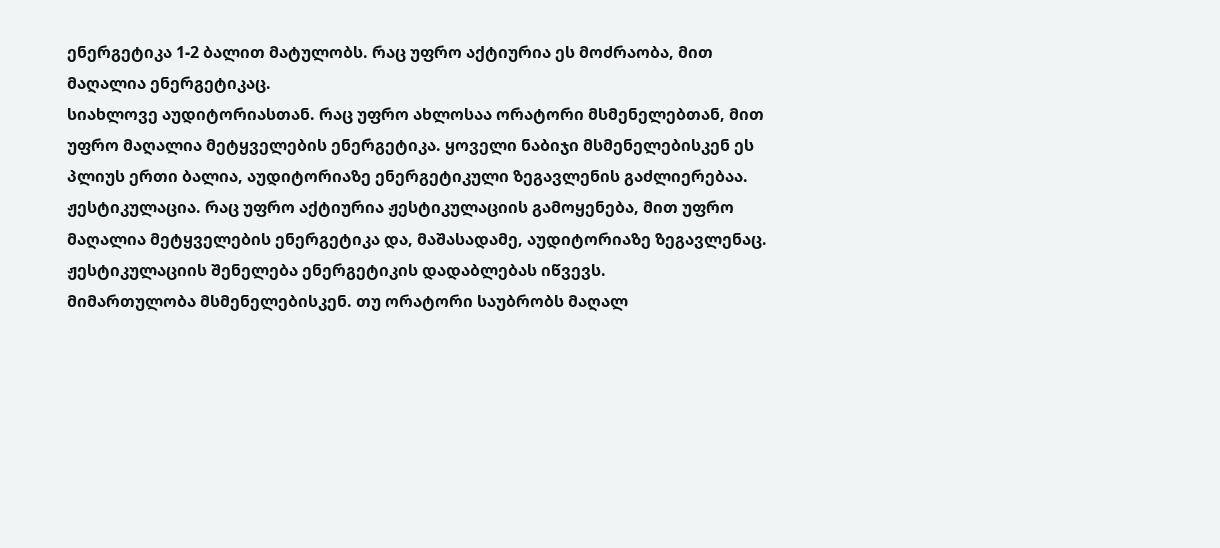ენერგეტიკა 1-2 ბალით მატულობს. რაც უფრო აქტიურია ეს მოძრაობა, მით მაღალია ენერგეტიკაც.
სიახლოვე აუდიტორიასთან. რაც უფრო ახლოსაა ორატორი მსმენელებთან, მით უფრო მაღალია მეტყველების ენერგეტიკა. ყოველი ნაბიჯი მსმენელებისკენ ეს პლიუს ერთი ბალია, აუდიტორიაზე ენერგეტიკული ზეგავლენის გაძლიერებაა.
ჟესტიკულაცია. რაც უფრო აქტიურია ჟესტიკულაციის გამოყენება, მით უფრო მაღალია მეტყველების ენერგეტიკა და, მაშასადამე, აუდიტორიაზე ზეგავლენაც. ჟესტიკულაციის შენელება ენერგეტიკის დადაბლებას იწვევს.
მიმართულობა მსმენელებისკენ. თუ ორატორი საუბრობს მაღალ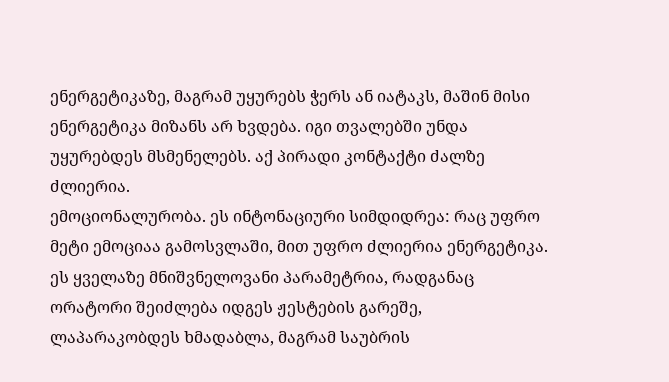ენერგეტიკაზე, მაგრამ უყურებს ჭერს ან იატაკს, მაშინ მისი ენერგეტიკა მიზანს არ ხვდება. იგი თვალებში უნდა უყურებდეს მსმენელებს. აქ პირადი კონტაქტი ძალზე ძლიერია.
ემოციონალურობა. ეს ინტონაციური სიმდიდრეა: რაც უფრო მეტი ემოციაა გამოსვლაში, მით უფრო ძლიერია ენერგეტიკა. ეს ყველაზე მნიშვნელოვანი პარამეტრია, რადგანაც ორატორი შეიძლება იდგეს ჟესტების გარეშე, ლაპარაკობდეს ხმადაბლა, მაგრამ საუბრის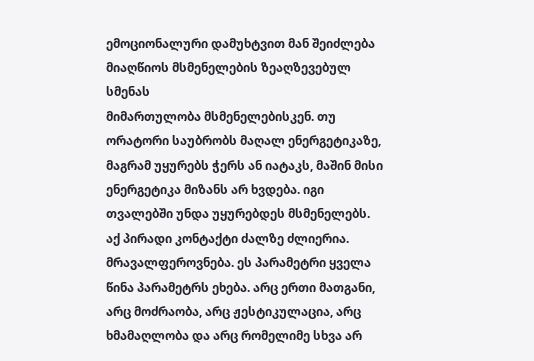ემოციონალური დამუხტვით მან შეიძლება მიაღწიოს მსმენელების ზეაღზევებულ სმენას
მიმართულობა მსმენელებისკენ. თუ ორატორი საუბრობს მაღალ ენერგეტიკაზე, მაგრამ უყურებს ჭერს ან იატაკს, მაშინ მისი ენერგეტიკა მიზანს არ ხვდება. იგი თვალებში უნდა უყურებდეს მსმენელებს. აქ პირადი კონტაქტი ძალზე ძლიერია.
მრავალფეროვნება. ეს პარამეტრი ყველა წინა პარამეტრს ეხება. არც ერთი მათგანი, არც მოძრაობა, არც ჟესტიკულაცია, არც ხმამაღლობა და არც რომელიმე სხვა არ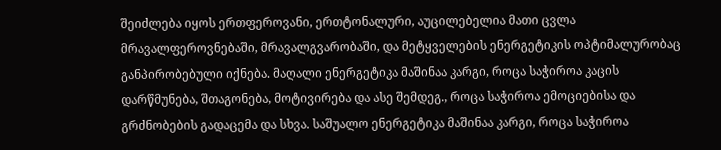შეიძლება იყოს ერთფეროვანი, ერთტონალური, აუცილებელია მათი ცვლა მრავალფეროვნებაში, მრავალგვარობაში, და მეტყველების ენერგეტიკის ოპტიმალურობაც განპირობებული იქნება. მაღალი ენერგეტიკა მაშინაა კარგი, როცა საჭიროა კაცის დარწმუნება, შთაგონება, მოტივირება და ასე შემდეგ., როცა საჭიროა ემოციებისა და გრძნობების გადაცემა და სხვა. საშუალო ენერგეტიკა მაშინაა კარგი, როცა საჭიროა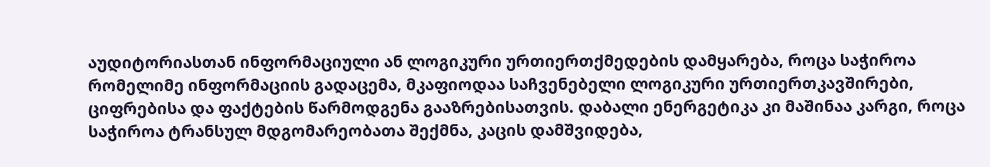აუდიტორიასთან ინფორმაციული ან ლოგიკური ურთიერთქმედების დამყარება, როცა საჭიროა რომელიმე ინფორმაციის გადაცემა, მკაფიოდაა საჩვენებელი ლოგიკური ურთიერთკავშირები, ციფრებისა და ფაქტების წარმოდგენა გააზრებისათვის. დაბალი ენერგეტიკა კი მაშინაა კარგი, როცა საჭიროა ტრანსულ მდგომარეობათა შექმნა, კაცის დამშვიდება,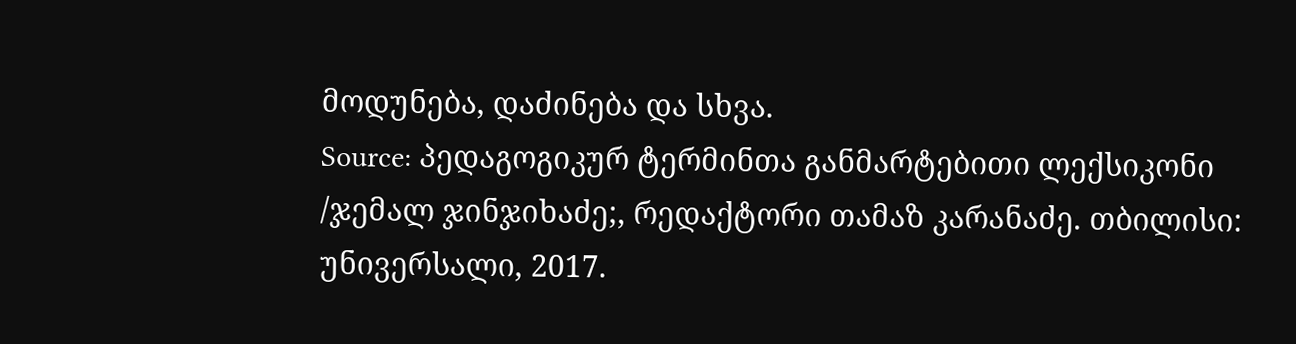მოდუნება, დაძინება და სხვა.
Source: პედაგოგიკურ ტერმინთა განმარტებითი ლექსიკონი /ჯემალ ჯინჯიხაძე;, რედაქტორი თამაზ კარანაძე. თბილისი: უნივერსალი, 2017.